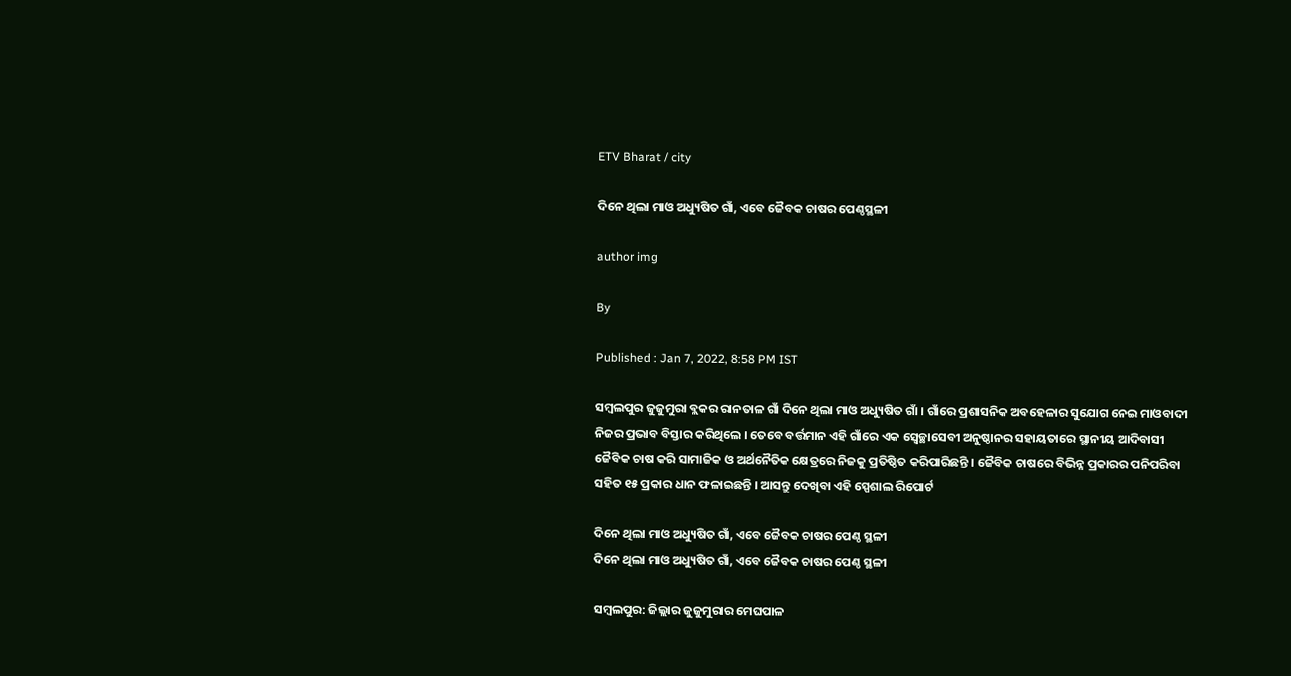ETV Bharat / city

ଦିନେ ଥିଲା ମାଓ ଅଧ୍ୟୁଷିତ ଗାଁ, ଏବେ ଜୈବକ ଚାଷର ପେଣ୍ଠସ୍ଥଳୀ

author img

By

Published : Jan 7, 2022, 8:58 PM IST

ସମ୍ବଲପୁର ଜୁଜୁମୁରା ବ୍ଲକର ରାନତାଳ ଗାଁ ଦିନେ ଥିଲା ମାଓ ଅଧ୍ୟୁଷିତ ଗାଁ । ଗାଁରେ ପ୍ରଶାସନିକ ଅବହେଳାର ସୁଯୋଗ ନେଇ ମାଓବାଦୀ ନିଜର ପ୍ରଭାବ ବିସ୍ତାର କରିଥିଲେ । ତେବେ ବର୍ତ୍ତମାନ ଏହି ଗାଁରେ ଏକ ସ୍ବେଚ୍ଛାସେବୀ ଅନୁଷ୍ଠାନର ସହାୟତାରେ ସ୍ଥାନୀୟ ଆଦିବାସୀ ଜୈବିକ ଚାଷ କରି ସାମାଜିକ ଓ ଅର୍ଥନୈତିକ କ୍ଷେତ୍ରରେ ନିଜକୁ ପ୍ରତିଷ୍ଠିତ କରିପାରିଛନ୍ତି । ଜୈବିକ ଚାଷରେ ବିଭିନ୍ନ ପ୍ରକାରର ପନିପରିବା ସହିତ ୧୫ ପ୍ରକାର ଧାନ ଫଳାଇଛନ୍ତି । ଆସନ୍ତୁ ଦେଖିବା ଏହି ସ୍ପେଶାଲ ରିପୋର୍ଟ

ଦିନେ ଥିଲା ମାଓ ଅଧ୍ୟୁଷିତ ଗାଁ, ଏବେ ଜୈବକ ଚାଷର ପେଣ୍ଠ ସ୍ଥଳୀ
ଦିନେ ଥିଲା ମାଓ ଅଧ୍ୟୁଷିତ ଗାଁ, ଏବେ ଜୈବକ ଚାଷର ପେଣ୍ଠ ସ୍ଥଳୀ

ସମ୍ବଲପୁର: ଜିଲ୍ଲାର ଜୁଜୁମୁରାର ମେଘପାଳ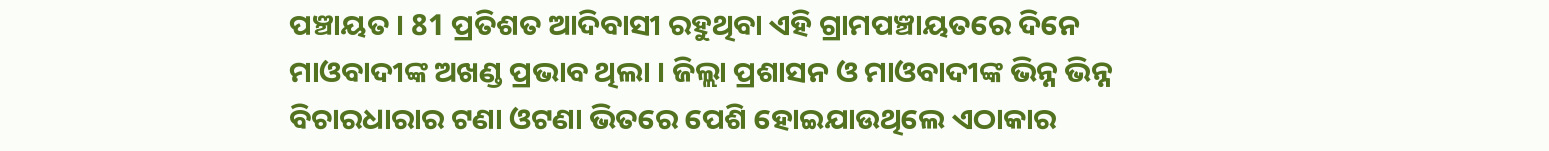ପଞ୍ଚାୟତ । 81 ପ୍ରତିଶତ ଆଦିବାସୀ ରହୁଥିବା ଏହି ଗ୍ରାମପଞ୍ଚାୟତରେ ଦିନେ ମାଓବାଦୀଙ୍କ ଅଖଣ୍ଡ ପ୍ରଭାବ ଥିଲା । ଜିଲ୍ଲା ପ୍ରଶାସନ ଓ ମାଓବାଦୀଙ୍କ ଭିନ୍ନ ଭିନ୍ନ ବିଚାରଧାରାର ଟଣା ଓଟଣା ଭିତରେ ପେଶି ହୋଇଯାଉଥିଲେ ଏଠାକାର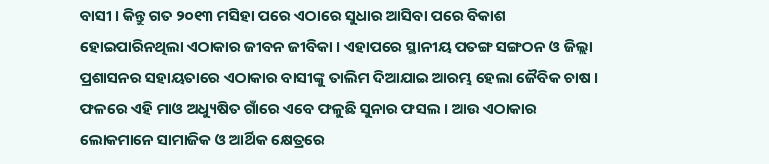ବାସୀ । କିନ୍ତୁ ଗତ ୨୦୧୩ ମସିହା ପରେ ଏଠାରେ ସୁଧାର ଆସିବା ପରେ ବିକାଶ ହୋଇପାରିନଥିଲା ଏଠାକାର ଜୀବନ ଜୀବିକା । ଏହାପରେ ସ୍ଥାନୀୟ ପତଙ୍ଗ ସଙ୍ଗଠନ ଓ ଜିଲ୍ଲା ପ୍ରଶାସନର ସହାୟତାରେ ଏଠାକାର ବାସୀଙ୍କୁ ତାଲିମ ଦିଆଯାଇ ଆରମ୍ଭ ହେଲା ଜୈବିକ ଚାଷ । ଫଳରେ ଏହି ମାଓ ଅଧ୍ୟୁଷିତ ଗାଁରେ ଏବେ ଫଳୁଛି ସୁନାର ଫସଲ । ଆଉ ଏଠାକାର ଲୋକମାନେ ସାମାଜିକ ଓ ଆର୍ଥିକ କ୍ଷେତ୍ରରେ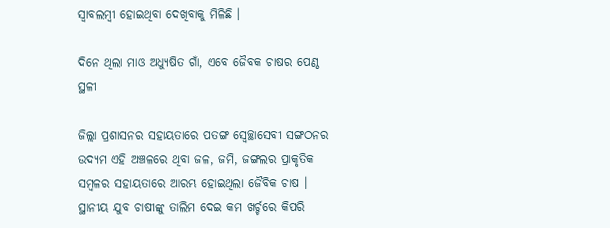ସ୍ବାବଲମ୍ବୀ ହୋଇଥିବା ଦେଖିବାକୁ ମିଳିଛି ।

ଦିନେ ଥିଲା ମାଓ ଅଧ୍ୟୁଷିତ ଗାଁ, ଏବେ ଜୈବକ ଚାଷର ପେଣ୍ଠ ସ୍ଥଳୀ

ଜିଲ୍ଲା ପ୍ରଶାସନର ସହାୟତାରେ ପତଙ୍ଗ ସ୍ବେଚ୍ଛାସେବୀ ସଙ୍ଗଠନର ଉଦ୍ୟମ ଏହି ଅଞ୍ଚଳରେ ଥିବା ଜଳ, ଜମି, ଜଙ୍ଗଲର ପ୍ରାକୃତିକ ସମ୍ବଳର ସହାୟତାରେ ଆରମ୍ଭ ହୋଇଥିଲା ଜୈବିକ ଚାଷ । ସ୍ଥାନୀୟ ଯୁବ ଚାଷୀଙ୍କୁ ତାଲିମ ଦେଇ କମ ଖର୍ଚ୍ଚରେ କିପରି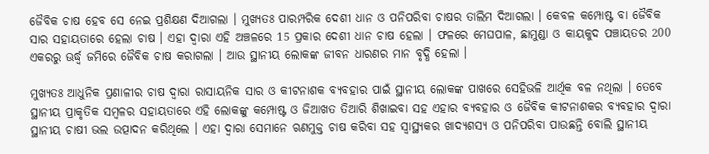ଜୈବିକ ଚାଷ ହେବ ସେ ନେଇ ପ୍ରଶିକ୍ଷଣ ଦିଆଗଲା । ମୁଖ୍ୟତଃ ପାରମ୍ପରିକ ଦେଶୀ ଧାନ ଓ ପନିପରିବା ଚାଷର ତାଲିମ ଦିଆଗଲା । କେବଳ କମ୍ପୋଷ୍ଟ ବା ଜୈବିକ ସାର ସହାୟତାରେ ହେଲା ଚାଷ । ଏହା ଦ୍ବାରା ଏହି ଅଞ୍ଚଳରେ 15 ପ୍ରକାର ଦେଶୀ ଧାନ ଚାଷ ହେଲା । ଫଳରେ ମେଘପାଳ, ଛାମୁଣ୍ଡା ଓ କାୟକୁଦ ପଞ୍ଚାୟତର 200 ଏକରରୁ ଊର୍ଦ୍ଧ୍ବ ଜମିରେ ଜୈବିକ ଚାଷ କରାଗଲା । ଆଉ ସ୍ଥାନୀୟ ଲୋକଙ୍କ ଜୀବନ ଧାରଣର ମାନ ବୃଦ୍ଧି ହେଲା ।

ମୁଖ୍ୟତଃ ଆଧୁନିକ ପ୍ରଣାଳୀର ଚାଷ ଦ୍ବାରା ରାସାୟନିକ ସାର ଓ କୀଟନାଶକ ବ୍ୟବହାର ପାଇଁ ସ୍ଥାନୀୟ ଲୋକଙ୍କ ପାଖରେ ସେହିଭଳି ଆର୍ଥିକ ବଳ ନଥିଲା । ତେବେ ସ୍ଥାନୀୟ ପ୍ରାକୃତିକ ସମ୍ବଳର ସହାୟତାରେ ଏହି ଲୋକଙ୍କୁ କମ୍ପୋଷ୍ଟ ଓ ଜିଆଖତ ତିଆରି ଶିଖାଇବା ସହ ଏହାର ବ୍ୟବହାର ଓ ଜୈବିକ କୀଟନାଶକର ବ୍ୟବହାର ଦ୍ବାରା ସ୍ଥାନୀୟ ଚାଷୀ ଭଲ ଉତ୍ପାଦନ କରିଥିଲେ । ଏହା ଦ୍ବାରା ସେମାନେ ଋଣମୁକ୍ତ ଚାଷ କରିବା ସହ ସ୍ବାସ୍ଥ୍ୟକର ଖାଦ୍ୟଶସ୍ୟ ଓ ପନିପରିବା ପାଉଛନ୍ତି ବୋଲି ସ୍ଥାନୀୟ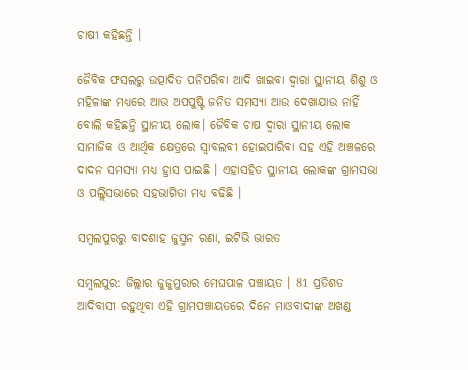ଚାଷୀ କହିଛନ୍ତି ।

ଜୈବିକ ଫସଲରୁ ଉତ୍ପାଦିତ ପନିପରିବା ଆଦି ଖାଇବା ଦ୍ବାରା ସ୍ଥାନୀୟ ଶିଶୁ ଓ ମହିଳାଙ୍କ ମଧ୍ୟରେ ଆଉ ଅପପୁଷ୍ଟି ଜନିତ ସମସ୍ୟା ଆଉ ଦେଖାଯାଉ ନାହିଁ ବୋଲି କହିଛନ୍ତି ସ୍ଥାନୀୟ ଲୋକ। ଜୈବିକ ଚାଷ ଦ୍ବାରା ସ୍ଥାନୀୟ ଲୋକ ସାମାଜିକ ଓ ଆର୍ଥିକ କ୍ଷେତ୍ରରେ ସ୍ବାବଲବୀ ହୋଇପାରିବା ସହ ଏହି ଅଞ୍ଚଳରେ ଦାଦନ ସମସ୍ୟା ମଧ୍ୟ ହ୍ରାସ ପାଇଛି । ଏହାସହିତ ସ୍ଥାନୀୟ ଲୋକଙ୍କ ଗ୍ରାମସଭା ଓ ପଲ୍ଲିସଭାରେ ସହଭାଗିତା ମଧ୍ୟ ବଢିଛି ।

ସମ୍ବଲପୁରରୁ ବାଦଶାହ ଜୁସ୍ମନ ରଣା, ଇଟିଭି ଭାରତ

ସମ୍ବଲପୁର: ଜିଲ୍ଲାର ଜୁଜୁମୁରାର ମେଘପାଳ ପଞ୍ଚାୟତ । 81 ପ୍ରତିଶତ ଆଦିବାସୀ ରହୁଥିବା ଏହି ଗ୍ରାମପଞ୍ଚାୟତରେ ଦିନେ ମାଓବାଦୀଙ୍କ ଅଖଣ୍ଡ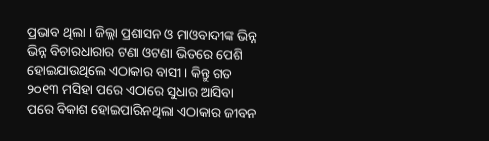ପ୍ରଭାବ ଥିଲା । ଜିଲ୍ଲା ପ୍ରଶାସନ ଓ ମାଓବାଦୀଙ୍କ ଭିନ୍ନ ଭିନ୍ନ ବିଚାରଧାରାର ଟଣା ଓଟଣା ଭିତରେ ପେଶି ହୋଇଯାଉଥିଲେ ଏଠାକାର ବାସୀ । କିନ୍ତୁ ଗତ ୨୦୧୩ ମସିହା ପରେ ଏଠାରେ ସୁଧାର ଆସିବା ପରେ ବିକାଶ ହୋଇପାରିନଥିଲା ଏଠାକାର ଜୀବନ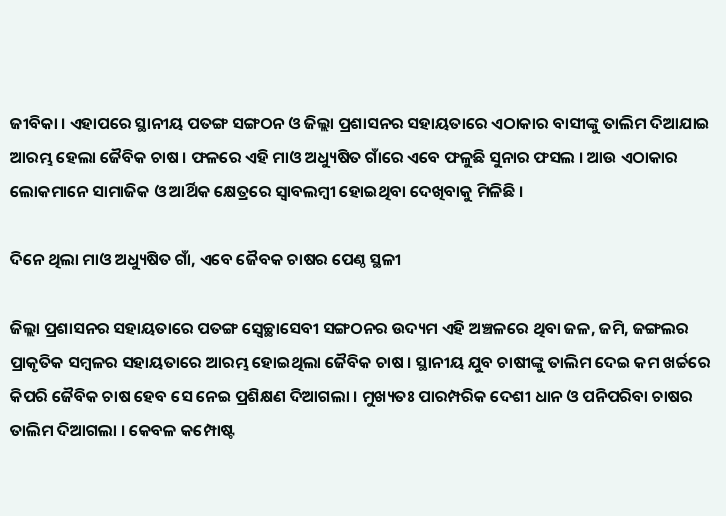ଜୀବିକା । ଏହାପରେ ସ୍ଥାନୀୟ ପତଙ୍ଗ ସଙ୍ଗଠନ ଓ ଜିଲ୍ଲା ପ୍ରଶାସନର ସହାୟତାରେ ଏଠାକାର ବାସୀଙ୍କୁ ତାଲିମ ଦିଆଯାଇ ଆରମ୍ଭ ହେଲା ଜୈବିକ ଚାଷ । ଫଳରେ ଏହି ମାଓ ଅଧ୍ୟୁଷିତ ଗାଁରେ ଏବେ ଫଳୁଛି ସୁନାର ଫସଲ । ଆଉ ଏଠାକାର ଲୋକମାନେ ସାମାଜିକ ଓ ଆର୍ଥିକ କ୍ଷେତ୍ରରେ ସ୍ବାବଲମ୍ବୀ ହୋଇଥିବା ଦେଖିବାକୁ ମିଳିଛି ।

ଦିନେ ଥିଲା ମାଓ ଅଧ୍ୟୁଷିତ ଗାଁ, ଏବେ ଜୈବକ ଚାଷର ପେଣ୍ଠ ସ୍ଥଳୀ

ଜିଲ୍ଲା ପ୍ରଶାସନର ସହାୟତାରେ ପତଙ୍ଗ ସ୍ବେଚ୍ଛାସେବୀ ସଙ୍ଗଠନର ଉଦ୍ୟମ ଏହି ଅଞ୍ଚଳରେ ଥିବା ଜଳ, ଜମି, ଜଙ୍ଗଲର ପ୍ରାକୃତିକ ସମ୍ବଳର ସହାୟତାରେ ଆରମ୍ଭ ହୋଇଥିଲା ଜୈବିକ ଚାଷ । ସ୍ଥାନୀୟ ଯୁବ ଚାଷୀଙ୍କୁ ତାଲିମ ଦେଇ କମ ଖର୍ଚ୍ଚରେ କିପରି ଜୈବିକ ଚାଷ ହେବ ସେ ନେଇ ପ୍ରଶିକ୍ଷଣ ଦିଆଗଲା । ମୁଖ୍ୟତଃ ପାରମ୍ପରିକ ଦେଶୀ ଧାନ ଓ ପନିପରିବା ଚାଷର ତାଲିମ ଦିଆଗଲା । କେବଳ କମ୍ପୋଷ୍ଟ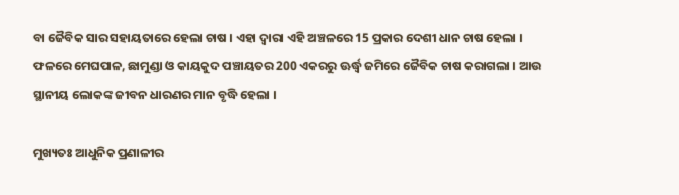ବା ଜୈବିକ ସାର ସହାୟତାରେ ହେଲା ଚାଷ । ଏହା ଦ୍ବାରା ଏହି ଅଞ୍ଚଳରେ 15 ପ୍ରକାର ଦେଶୀ ଧାନ ଚାଷ ହେଲା । ଫଳରେ ମେଘପାଳ, ଛାମୁଣ୍ଡା ଓ କାୟକୁଦ ପଞ୍ଚାୟତର 200 ଏକରରୁ ଊର୍ଦ୍ଧ୍ବ ଜମିରେ ଜୈବିକ ଚାଷ କରାଗଲା । ଆଉ ସ୍ଥାନୀୟ ଲୋକଙ୍କ ଜୀବନ ଧାରଣର ମାନ ବୃଦ୍ଧି ହେଲା ।

ମୁଖ୍ୟତଃ ଆଧୁନିକ ପ୍ରଣାଳୀର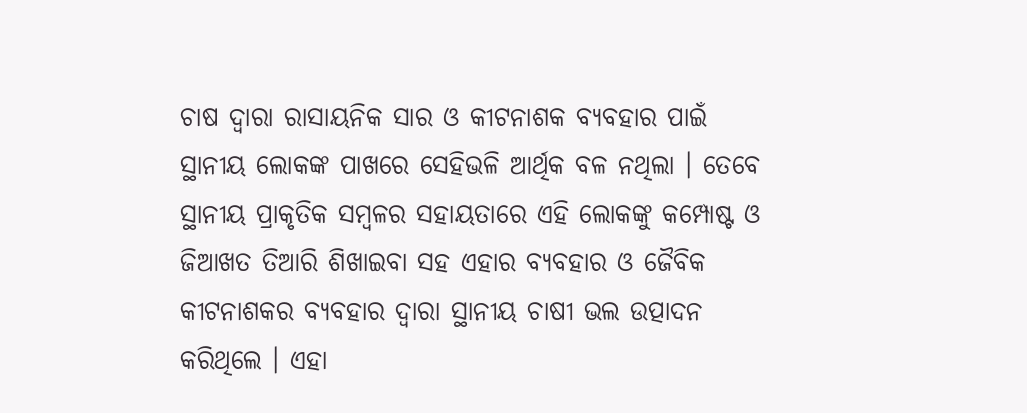ଚାଷ ଦ୍ବାରା ରାସାୟନିକ ସାର ଓ କୀଟନାଶକ ବ୍ୟବହାର ପାଇଁ ସ୍ଥାନୀୟ ଲୋକଙ୍କ ପାଖରେ ସେହିଭଳି ଆର୍ଥିକ ବଳ ନଥିଲା । ତେବେ ସ୍ଥାନୀୟ ପ୍ରାକୃତିକ ସମ୍ବଳର ସହାୟତାରେ ଏହି ଲୋକଙ୍କୁ କମ୍ପୋଷ୍ଟ ଓ ଜିଆଖତ ତିଆରି ଶିଖାଇବା ସହ ଏହାର ବ୍ୟବହାର ଓ ଜୈବିକ କୀଟନାଶକର ବ୍ୟବହାର ଦ୍ବାରା ସ୍ଥାନୀୟ ଚାଷୀ ଭଲ ଉତ୍ପାଦନ କରିଥିଲେ । ଏହା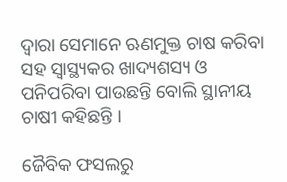ଦ୍ବାରା ସେମାନେ ଋଣମୁକ୍ତ ଚାଷ କରିବା ସହ ସ୍ବାସ୍ଥ୍ୟକର ଖାଦ୍ୟଶସ୍ୟ ଓ ପନିପରିବା ପାଉଛନ୍ତି ବୋଲି ସ୍ଥାନୀୟ ଚାଷୀ କହିଛନ୍ତି ।

ଜୈବିକ ଫସଲରୁ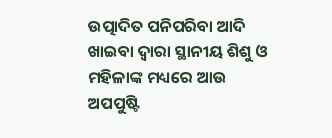ଉତ୍ପାଦିତ ପନିପରିବା ଆଦି ଖାଇବା ଦ୍ବାରା ସ୍ଥାନୀୟ ଶିଶୁ ଓ ମହିଳାଙ୍କ ମଧ୍ୟରେ ଆଉ ଅପପୁଷ୍ଟି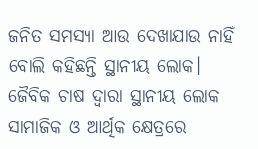ଜନିତ ସମସ୍ୟା ଆଉ ଦେଖାଯାଉ ନାହିଁ ବୋଲି କହିଛନ୍ତି ସ୍ଥାନୀୟ ଲୋକ। ଜୈବିକ ଚାଷ ଦ୍ବାରା ସ୍ଥାନୀୟ ଲୋକ ସାମାଜିକ ଓ ଆର୍ଥିକ କ୍ଷେତ୍ରରେ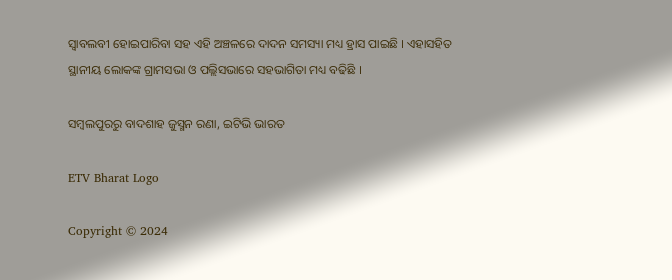ସ୍ବାବଲବୀ ହୋଇପାରିବା ସହ ଏହି ଅଞ୍ଚଳରେ ଦାଦନ ସମସ୍ୟା ମଧ୍ୟ ହ୍ରାସ ପାଇଛି । ଏହାସହିତ ସ୍ଥାନୀୟ ଲୋକଙ୍କ ଗ୍ରାମସଭା ଓ ପଲ୍ଲିସଭାରେ ସହଭାଗିତା ମଧ୍ୟ ବଢିଛି ।

ସମ୍ବଲପୁରରୁ ବାଦଶାହ ଜୁସ୍ମନ ରଣା, ଇଟିଭି ଭାରତ

ETV Bharat Logo

Copyright © 2024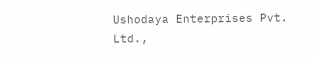Ushodaya Enterprises Pvt. Ltd.,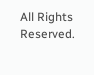All Rights Reserved.